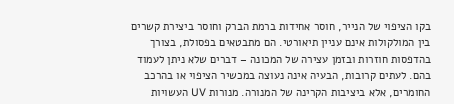בקו הציפוי של הנייר, חוסר אחידות ברמת הברק וחוסר ביצירת קשרים בין המולקולות אינם עניין תיאורטי. הם מתבטאים בפסולת, בצורך בהדפסות חוזרות ובזמן עצירה של המכונה – דברים שלא ניתן לעמוד בהם. לעתים קרובות, הבעיה אינה נעוצה במכשיר הציפוי או בהרכב החומרים, אלא ביציבות הקרינה של המנורה. מנורות UV העשויות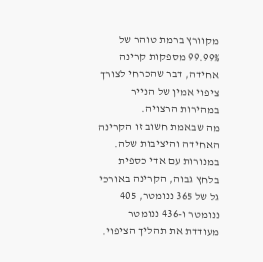מקוורץ ברמת טוהר של 99.99% מספקות קרינה אחידה, דבר שהכרחי לצורך ציפוי אמין של הנייר במהירות הרצויה.
מה שבאמת חשוב זו הקרינה האחידה והיציבות שלה. במנורות עם אדי כספית בלחץ גבוה, הקרינה באורכי גל של 365 ננומטר, 405 ננומטר ו-436 ננומטר מעודדת את תהליך הציפוי.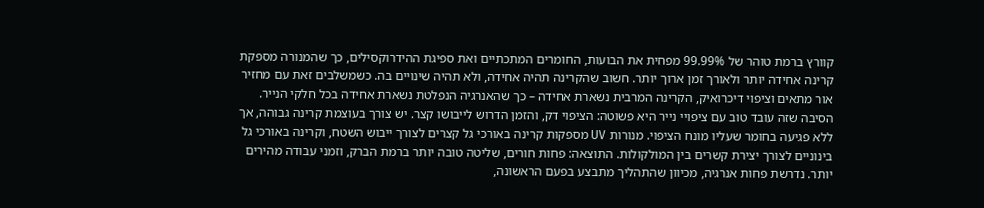קוורץ ברמת טוהר של 99.99% מפחית את הבועות, החומרים המתכתיים ואת ספיגת ההידרוקסילים, כך שהמנורה מספקת קרינה אחידה יותר ולאורך זמן ארוך יותר. חשוב שהקרינה תהיה אחידה, ולא תהיה שינויים בה. כשמשלבים זאת עם מחזיר אור מתאים וציפוי דיכרואיק, הקרינה המרבית נשארת אחידה – כך שהאנרגיה הנפלטת נשארת אחידה בכל חלקי הנייר.
הסיבה שזה עובד טוב עם ציפויי נייר היא פשוטה: הציפוי דק, והזמן הדרוש לייבושו קצר. יש צורך בעוצמת קרינה גבוהה, אך ללא פגיעה בחומר שעליו מונח הציפוי. מנורות UV מספקות קרינה באורכי גל קצרים לצורך ייבוש השטח, וקרינה באורכי גל בינוניים לצורך יצירת קשרים בין המולקולות. התוצאה: פחות חורים, שליטה טובה יותר ברמת הברק, וזמני עבודה מהירים יותר. נדרשת פחות אנרגיה, מכיוון שהתהליך מתבצע בפעם הראשונה,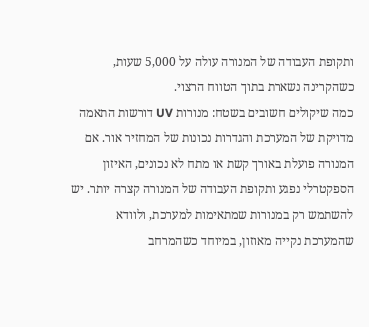ותקופת העבודה של המנורה עולה על 5,000 שעות, כשהקרינה נשארת בתוך הטווח הרצוי.
כמה שיקולים חשובים בשטח: מנורות UV דורשות התאמה מדויקת של המערכת והגדרות נכונות של המחזיר אור. אם המנורה פועלת באורך קשת או מתח לא נכונים, האיזון הספקטרלי נפגע ותקופת העבודה של המנורה קצרה יותר. יש להשתמש רק במנורות שמתאימות למערכת, ולוודא שהמערכת נקייה מאוזון, במיוחד כשהמרחב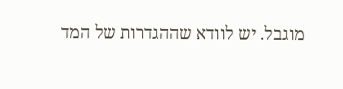מוגבל. יש לוודא שההגדרות של המד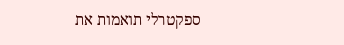ספקטרלי תואמות את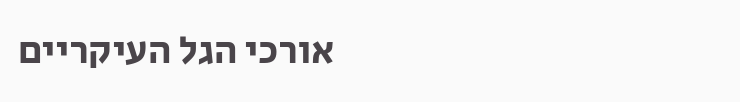אורכי הגל העיקריים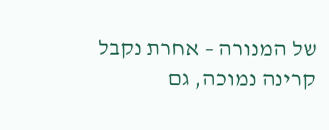של המנורה – אחרת נקבל קרינה נמוכה, גם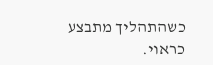כשהתהליך מתבצע כראוי.